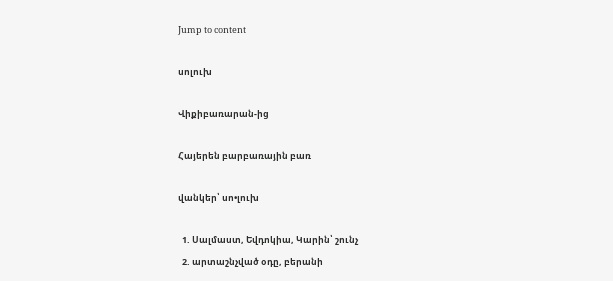Jump to content

սոլուխ

Վիքիբառարան-ից

Հայերեն բարբառային բառ

վանկեր՝ սո•լուխ

  1. Սալմաստ, Եվդոկիա, Կարին՝ շունչ
  2. արտաշնչված օդը, բերանի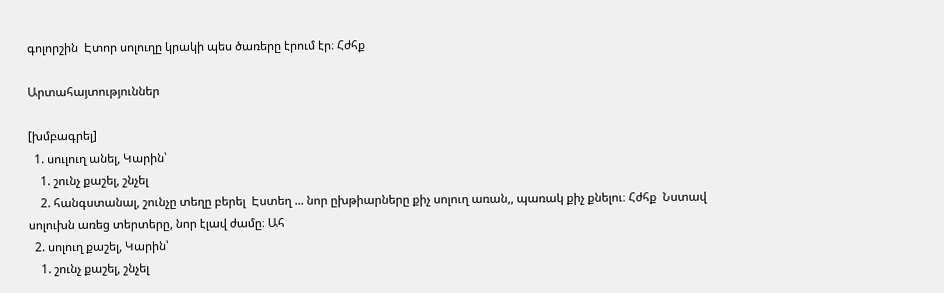գոլորշին  Էտոր սոլուղը կրակի պես ծառերը էրում էր։ Հժհք

Արտահայտություններ

[խմբագրել]
  1. սուլուղ անել, Կարին՝
    1. շունչ քաշել, շնչել
    2. հանգստանալ, շունչը տեղը բերել  Էստեղ ... նոր ըխթիարները քիչ սոլուղ առան,, պառակ քիչ քնելու։ Հժհք  Նստավ սոլուխն առեց տերտերը, նոր էլավ ժամը։ Ահ
  2. սոլուղ քաշել, Կարին՝
    1. շունչ քաշել, շնչել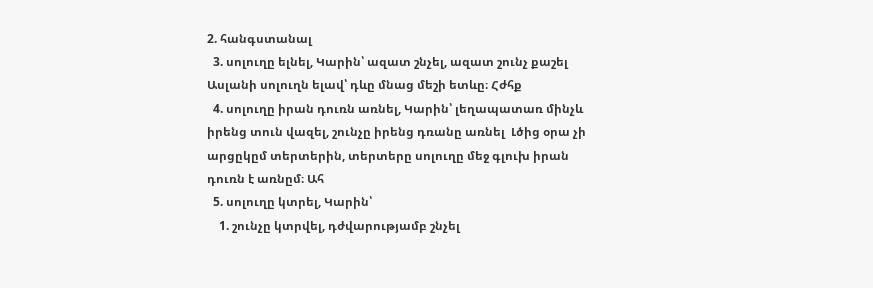2. հանգստանալ
  3. սոլուղը ելնել, Կարին՝ ազատ շնչել, ազատ շունչ քաշել  Ասլանի սոլուղն ելավ՝ դևը մնաց մեշի ետևը։ Հժհք
  4. սոլուղը իրան դուռն առնել, Կարին՝ լեղապատառ մինչև իրենց տուն վազել, շունչը իրենց դռանը առնել  Լծից օրա չի արցըկըմ տերտերին, տերտերը սոլուղը մեջ գլուխ իրան դուռն է առնըմ։ Ահ
  5. սոլուղը կտրել, Կարին՝
    1. շունչը կտրվել, դժվարությամբ շնչել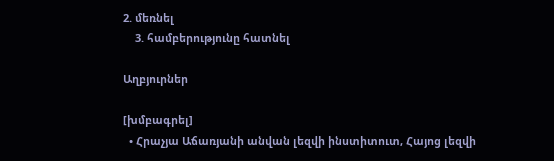2. մեռնել
    3. համբերությունը հատնել

Աղբյուրներ

[խմբագրել]
  • Հրաչյա Աճառյանի անվան լեզվի ինստիտուտ, Հայոց լեզվի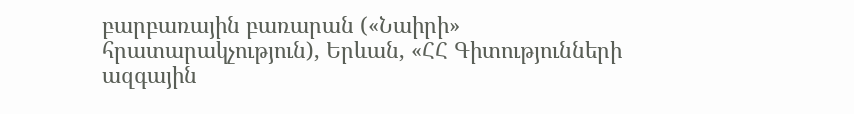բարբառային բառարան («Նաիրի» հրատարակչություն), Երևան, «ՀՀ Գիտությունների ազգային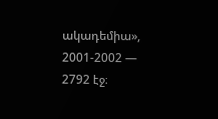ակադեմիա», 2001-2002 — 2792 էջ։